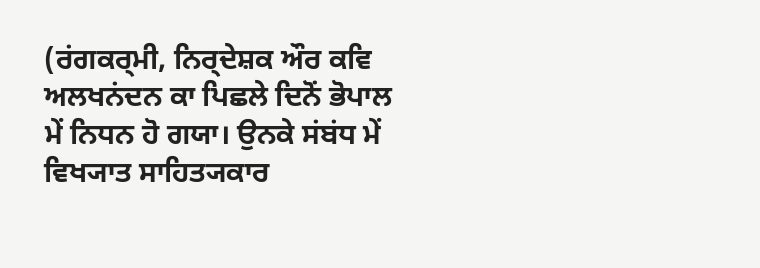(ਰਂਗਕਰ੍ਮੀ, ਨਿਰ੍ਦੇਸ਼ਕ ਔਰ ਕਵਿ ਅਲਖਨਂਦਨ ਕਾ ਪਿਛਲੇ ਦਿਨੋਂ ਭੋਪਾਲ ਮੇਂ ਨਿਧਨ ਹੋ ਗਯਾ। ਉਨਕੇ ਸਂਬਂਧ ਮੇਂ ਵਿਖ੍ਯਾਤ ਸਾਹਿਤ੍ਯਕਾਰ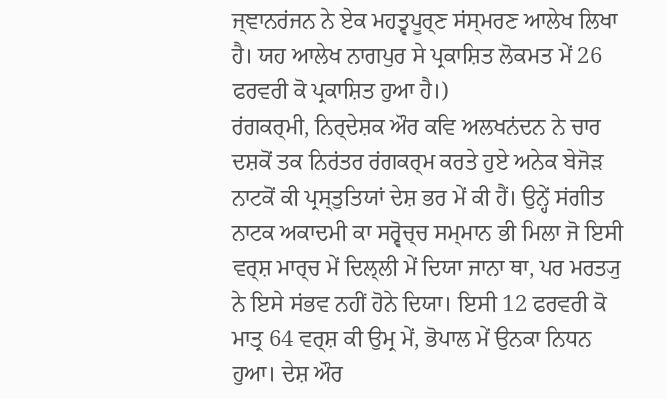ਜ੍ਞਾਨਰਂਜਨ ਨੇ ਏਕ ਮਹਤ੍ਵਪੂਰ੍ਣ ਸਂਸ੍ਮਰਣ ਆਲੇਖ ਲਿਖਾ ਹੈ। ਯਹ ਆਲੇਖ ਨਾਗਪੁਰ ਸੇ ਪ੍ਰਕਾਸ਼ਿਤ ਲੋਕਮਤ ਮੇਂ 26 ਫਰਵਰੀ ਕੋ ਪ੍ਰਕਾਸ਼ਿਤ ਹੁਆ ਹੈ।)
ਰਂਗਕਰ੍ਮੀ, ਨਿਰ੍ਦੇਸ਼ਕ ਔਰ ਕਵਿ ਅਲਖਨਂਦਨ ਨੇ ਚਾਰ ਦਸ਼ਕੋਂ ਤਕ ਨਿਰਂਤਰ ਰਂਗਕਰ੍ਮ ਕਰਤੇ ਹੁਏ ਅਨੇਕ ਬੇਜੋਡ਼ ਨਾਟਕੋਂ ਕੀ ਪ੍ਰਸ੍ਤੁਤਿਯਾਂ ਦੇਸ਼ ਭਰ ਮੇਂ ਕੀ ਹੈਂ। ਉਨ੍ਹੇਂ ਸਂਗੀਤ ਨਾਟਕ ਅਕਾਦਮੀ ਕਾ ਸਰ੍ਵੋਚ੍ਚ ਸਮ੍ਮਾਨ ਭੀ ਮਿਲਾ ਜੋ ਇਸੀ ਵਰ੍ਸ਼ ਮਾਰ੍ਚ ਮੇਂ ਦਿਲ੍ਲੀ ਮੇਂ ਦਿਯਾ ਜਾਨਾ ਥਾ, ਪਰ ਮਰਤ੍ਯੁ ਨੇ ਇਸੇ ਸਂਭਵ ਨਹੀਂ ਹੋਨੇ ਦਿਯਾ। ਇਸੀ 12 ਫਰਵਰੀ ਕੋ ਮਾਤ੍ਰ 64 ਵਰ੍ਸ਼ ਕੀ ਉਮ੍ਰ ਮੇਂ, ਭੋਪਾਲ ਮੇਂ ਉਨਕਾ ਨਿਧਨ ਹੁਆ। ਦੇਸ਼ ਔਰ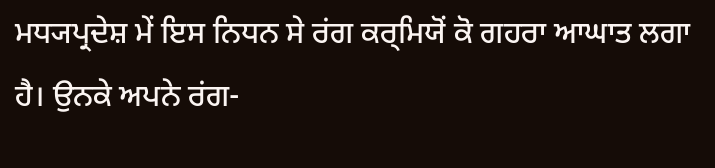ਮਧ੍ਯਪ੍ਰਦੇਸ਼ ਮੇਂ ਇਸ ਨਿਧਨ ਸੇ ਰਂਗ ਕਰ੍ਮਿਯੋਂ ਕੋ ਗਹਰਾ ਆਘਾਤ ਲਗਾ ਹੈ। ਉਨਕੇ ਅਪਨੇ ਰਂਗ-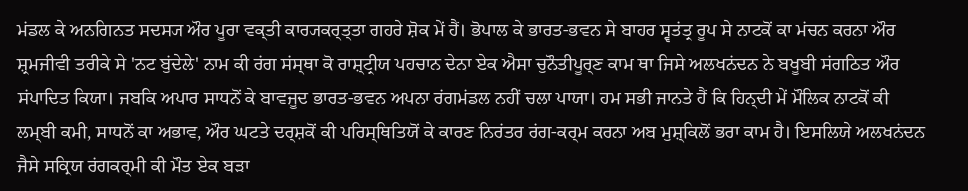ਮਂਡਲ ਕੇ ਅਨਗਿਨਤ ਸਦਸ੍ਯ ਔਰ ਪੂਰਾ ਵਕ੍ਤੀ ਕਾਰ੍ਯਕਰ੍ਤ੍ਤਾ ਗਹਰੇ ਸ਼ੋਕ ਮੇਂ ਹੈਂ। ਭੋਪਾਲ ਕੇ ਭਾਰਤ-ਭਵਨ ਸੇ ਬਾਹਰ ਸ੍ਵਤਂਤ੍ਰ ਰੂਪ ਸੇ ਨਾਟਕੋਂ ਕਾ ਮਂਚਨ ਕਰਨਾ ਔਰ ਸ਼੍ਰਮਜੀਵੀ ਤਰੀਕੇ ਸੇ 'ਨਟ ਬੁਂਦੇਲੇ' ਨਾਮ ਕੀ ਰਂਗ ਸਂਸ੍ਥਾ ਕੋ ਰਾਸ਼੍ਟ੍ਰੀਯ ਪਹਚਾਨ ਦੇਨਾ ਏਕ ਐਸਾ ਚੁਨੌਤੀਪੂਰ੍ਣ ਕਾਮ ਥਾ ਜਿਸੇ ਅਲਖਨਂਦਨ ਨੇ ਬਖੂਬੀ ਸਂਗਠਿਤ ਔਰ ਸਂਪਾਦਿਤ ਕਿਯਾ। ਜਬਕਿ ਅਪਾਰ ਸਾਧਨੋਂ ਕੇ ਬਾਵਜੂਦ ਭਾਰਤ-ਭਵਨ ਅਪਨਾ ਰਂਗਮਂਡਲ ਨਹੀਂ ਚਲਾ ਪਾਯਾ। ਹਮ ਸਭੀ ਜਾਨਤੇ ਹੈਂ ਕਿ ਹਿਨ੍ਦੀ ਮੇਂ ਮੌਲਿਕ ਨਾਟਕੋਂ ਕੀ ਲਮ੍ਬੀ ਕਮੀ, ਸਾਧਨੋਂ ਕਾ ਅਭਾਵ, ਔਰ ਘਟਤੇ ਦਰ੍ਸ਼ਕੋਂ ਕੀ ਪਰਿਸ੍ਥਿਤਿਯੋਂ ਕੇ ਕਾਰਣ ਨਿਰਂਤਰ ਰਂਗ-ਕਰ੍ਮ ਕਰਨਾ ਅਬ ਮੁਸ਼੍ਕਿਲੋਂ ਭਰਾ ਕਾਮ ਹੈ। ਇਸਲਿਯੇ ਅਲਖਨਂਦਨ ਜੈਸੇ ਸਕ੍ਰਿਯ ਰਂਗਕਰ੍ਮੀ ਕੀ ਮੌਤ ਏਕ ਬਡ਼ਾ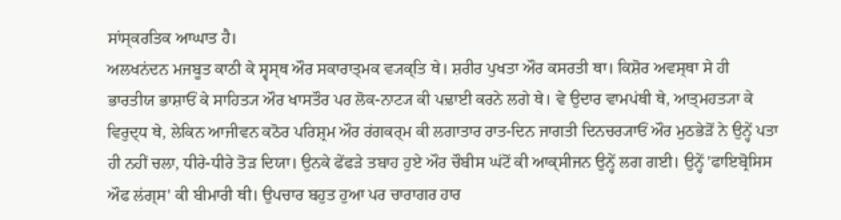ਸਾਂਸ੍ਕਰਤਿਕ ਆਘਾਤ ਹੈ।
ਅਲਖਨਂਦਨ ਮਜਬੂਤ ਕਾਠੀ ਕੇ ਸ੍ਵਸ੍ਥ ਔਰ ਸਕਾਰਾਤ੍ਮਕ ਵ੍ਯਕ੍ਤਿ ਥੇ। ਸ਼ਰੀਰ ਪੁਖਤਾ ਔਰ ਕਸਰਤੀ ਥਾ। ਕਿਸ਼ੋਰ ਅਵਸ੍ਥਾ ਸੇ ਹੀ ਭਾਰਤੀਯ ਭਾਸ਼ਾਓਂ ਕੇ ਸਾਹਿਤ੍ਯ ਔਰ ਖਾਸਤੌਰ ਪਰ ਲੋਕ-ਨਾਟ੍ਯ ਕੀ ਪਢ਼ਾਈ ਕਰਨੇ ਲਗੇ ਥੇ। ਵੇ ਉਦਾਰ ਵਾਮਪਂਥੀ ਥੇ, ਆਤ੍ਮਹਤ੍ਯਾ ਕੇ ਵਿਰੁਦ੍ਧ ਥੇ, ਲੇਕਿਨ ਆਜੀਵਨ ਕਠੋਰ ਪਰਿਸ਼੍ਰਮ ਔਰ ਰਂਗਕਰ੍ਮ ਕੀ ਲਗਾਤਾਰ ਰਾਤ-ਦਿਨ ਜਾਗਤੀ ਦਿਨਚਰ੍ਯਾਓਂ ਔਰ ਮੁਠਭੇਡ਼ੋਂ ਨੇ ਉਨ੍ਹੇਂ ਪਤਾ ਹੀ ਨਹੀਂ ਚਲਾ, ਧੀਰੇ-ਧੀਰੇ ਤੋਡ਼ ਦਿਯਾ। ਉਨਕੇ ਫੇਂਫਡ਼ੇ ਤਬਾਹ ਹੁਏ ਔਰ ਚੌਬੀਸ ਘਂਟੋਂ ਕੀ ਆਕ੍ਸੀਜਨ ਉਨ੍ਹੇਂ ਲਗ ਗਈ। ਉਨ੍ਹੇਂ 'ਫਾਇਬ੍ਰੋਸਿਸ ਔਫ ਲਂਗ੍ਸ' ਕੀ ਬੀਮਾਰੀ ਥੀ। ਉਪਚਾਰ ਬਹੁਤ ਹੁਆ ਪਰ ਚਾਰਾਗਰ ਹਾਰ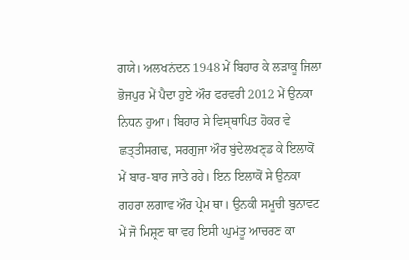ਗਯੇ। ਅਲਖਨਂਦਨ 1948 ਮੇਂ ਬਿਹਾਰ ਕੇ ਲਡ਼ਾਕੂ ਜਿਲਾ ਭੋਜਪੁਰ ਮੇਂ ਪੈਦਾ ਹੁਏ ਔਰ ਫਰਵਰੀ 2012 ਮੇਂ ਉਨਕਾ ਨਿਧਨ ਹੁਆ। ਬਿਹਾਰ ਸੇ ਵਿਸ੍ਥਾਪਿਤ ਹੋਕਰ ਵੇ ਛਤ੍ਤੀਸਗਢ, ਸਰਗੁਜਾ ਔਰ ਬੁਂਦੇਲਖਣ੍ਡ ਕੇ ਇਲਾਕੋਂ ਮੇਂ ਬਾਰ-ਬਾਰ ਜਾਤੇ ਰਹੇ। ਇਨ ਇਲਾਕੋਂ ਸੇ ਉਨਕਾ ਗਹਰਾ ਲਗਾਵ ਔਰ ਪ੍ਰੇਮ ਥਾ। ਉਨਕੀ ਸਮੂਚੀ ਬੁਨਾਵਟ ਮੇਂ ਜੋ ਮਿਸ਼੍ਰਣ ਥਾ ਵਹ ਇਸੀ ਘੁਮਂਤੂ ਆਚਰਣ ਕਾ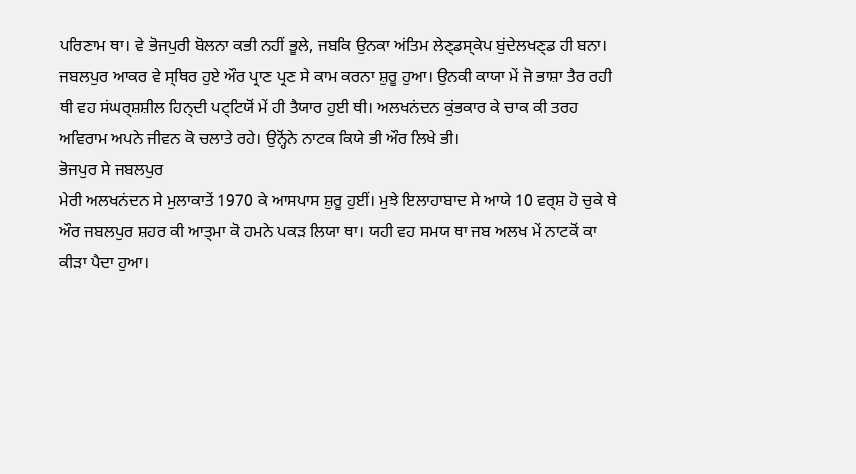ਪਰਿਣਾਮ ਥਾ। ਵੇ ਭੋਜਪੁਰੀ ਬੋਲਨਾ ਕਭੀ ਨਹੀਂ ਭੂਲੇ, ਜਬਕਿ ਉਨਕਾ ਅਂਤਿਮ ਲੇਣ੍ਡਸ੍ਕੇਪ ਬੁਂਦੇਲਖਣ੍ਡ ਹੀ ਬਨਾ। ਜਬਲਪੁਰ ਆਕਰ ਵੇ ਸ੍ਥਿਰ ਹੁਏ ਔਰ ਪ੍ਰਾਣ ਪ੍ਰਣ ਸੇ ਕਾਮ ਕਰਨਾ ਸ਼ੁਰੂ ਹੁਆ। ਉਨਕੀ ਕਾਯਾ ਮੇਂ ਜੋ ਭਾਸ਼ਾ ਤੈਰ ਰਹੀ ਥੀ ਵਹ ਸਂਘਰ੍ਸ਼ਸ਼ੀਲ ਹਿਨ੍ਦੀ ਪਟ੍ਟਿਯੋਂ ਮੇਂ ਹੀ ਤੈਯਾਰ ਹੁਈ ਥੀ। ਅਲਖਨਂਦਨ ਕੁਂਭਕਾਰ ਕੇ ਚਾਕ ਕੀ ਤਰਹ ਅਵਿਰਾਮ ਅਪਨੇ ਜੀਵਨ ਕੋ ਚਲਾਤੇ ਰਹੇ। ਉਨ੍ਹੋਂਨੇ ਨਾਟਕ ਕਿਯੇ ਭੀ ਔਰ ਲਿਖੇ ਭੀ।
ਭੋਜਪੁਰ ਸੇ ਜਬਲਪੁਰ
ਮੇਰੀ ਅਲਖਨਂਦਨ ਸੇ ਮੁਲਾਕਾਤੇਂ 1970 ਕੇ ਆਸਪਾਸ ਸ਼ੁਰੂ ਹੁਈਂ। ਮੁਝੇ ਇਲਾਹਾਬਾਦ ਸੇ ਆਯੇ 10 ਵਰ੍ਸ਼ ਹੋ ਚੁਕੇ ਥੇ ਔਰ ਜਬਲਪੁਰ ਸ਼ਹਰ ਕੀ ਆਤ੍ਮਾ ਕੋ ਹਮਨੇ ਪਕਡ਼ ਲਿਯਾ ਥਾ। ਯਹੀ ਵਹ ਸਮਯ ਥਾ ਜਬ ਅਲਖ ਮੇਂ ਨਾਟਕੋਂ ਕਾ ਕੀਡ਼ਾ ਪੈਦਾ ਹੁਆ।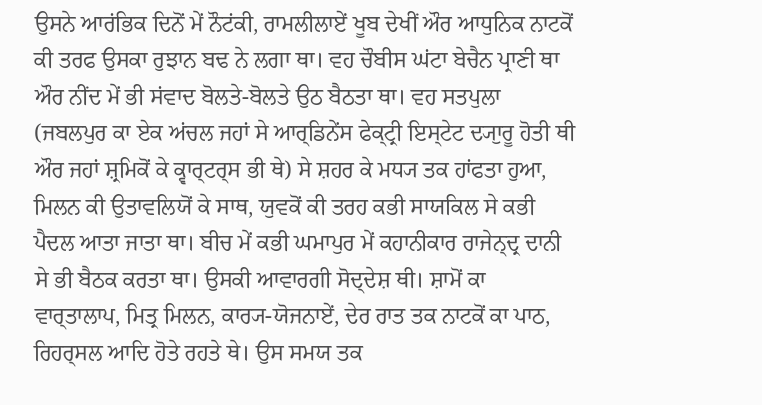ਉਸਨੇ ਆਰਂਭਿਕ ਦਿਨੋਂ ਮੇਂ ਨੌਟਂਕੀ, ਰਾਮਲੀਲਾਏਂ ਖੂਬ ਦੇਖੀਂ ਔਰ ਆਧੁਨਿਕ ਨਾਟਕੋਂ ਕੀ ਤਰਫ ਉਸਕਾ ਰੁਝਾਨ ਬਢ ਨੇ ਲਗਾ ਥਾ। ਵਹ ਚੌਬੀਸ ਘਂਟਾ ਬੇਚੈਨ ਪ੍ਰਾਣੀ ਥਾ ਔਰ ਨੀਂਦ ਮੇਂ ਭੀ ਸਂਵਾਦ ਬੋਲਤੇ-ਬੋਲਤੇ ਉਠ ਬੈਠਤਾ ਥਾ। ਵਹ ਸਤਪੁਲਾ (ਜਬਲਪੁਰ ਕਾ ਏਕ ਅਂਚਲ ਜਹਾਂ ਸੇ ਆਰ੍ਡਿਨੇਂਸ ਫੇਕ੍ਟ੍ਰੀ ਇਸ੍ਟੇਟ ਦ੍ਯਾੁਰੂ ਹੋਤੀ ਥੀ ਔਰ ਜਹਾਂ ਸ਼੍ਰਮਿਕੋਂ ਕੇ ਕ੍ਵਾਰ੍ਟਰ੍ਸ ਭੀ ਥੇ) ਸੇ ਸ਼ਹਰ ਕੇ ਮਧ੍ਯ ਤਕ ਹਾਂਫਤਾ ਹੁਆ, ਮਿਲਨ ਕੀ ਉਤਾਵਲਿਯੋਂ ਕੇ ਸਾਥ, ਯੁਵਕੋਂ ਕੀ ਤਰਹ ਕਭੀ ਸਾਯਕਿਲ ਸੇ ਕਭੀ ਪੈਦਲ ਆਤਾ ਜਾਤਾ ਥਾ। ਬੀਚ ਮੇਂ ਕਭੀ ਘਮਾਪੁਰ ਮੇਂ ਕਹਾਨੀਕਾਰ ਰਾਜੇਨ੍ਦ੍ਰ ਦਾਨੀ ਸੇ ਭੀ ਬੈਠਕ ਕਰਤਾ ਥਾ। ਉਸਕੀ ਆਵਾਰਗੀ ਸੋਦ੍ਦੇਸ਼ ਥੀ। ਸ਼ਾਮੋਂ ਕਾ ਵਾਰ੍ਤਾਲਾਪ, ਮਿਤ੍ਰ ਮਿਲਨ, ਕਾਰ੍ਯ-ਯੋਜਨਾਏਂ, ਦੇਰ ਰਾਤ ਤਕ ਨਾਟਕੋਂ ਕਾ ਪਾਠ, ਰਿਹਰ੍ਸਲ ਆਦਿ ਹੋਤੇ ਰਹਤੇ ਥੇ। ਉਸ ਸਮਯ ਤਕ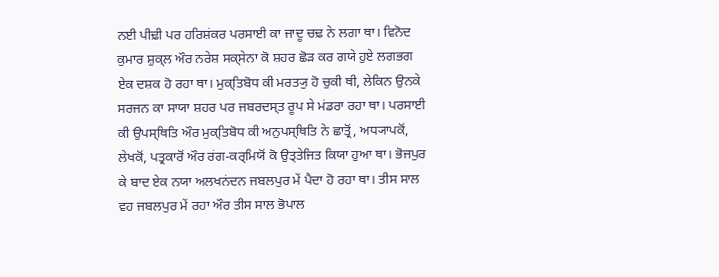ਨਈ ਪੀਢ਼ੀ ਪਰ ਹਰਿਸ਼ਂਕਰ ਪਰਸਾਈ ਕਾ ਜਾਦੂ ਚਢ਼ ਨੇ ਲਗਾ ਥਾ। ਵਿਨੋਦ ਕੁਮਾਰ ਸ਼ੁਕ੍ਲ ਔਰ ਨਰੇਸ਼ ਸਕ੍ਸੇਨਾ ਕੋ ਸ਼ਹਰ ਛੋਡ਼ ਕਰ ਗਯੇ ਹੁਏ ਲਗਭਗ ਏਕ ਦਸ਼ਕ ਹੋ ਰਹਾ ਥਾ। ਮੁਕ੍ਤਿਬੋਧ ਕੀ ਮਰਤ੍ਯੁ ਹੋ ਚੁਕੀ ਥੀ, ਲੇਕਿਨ ਉਨਕੇ ਸਰਜਨ ਕਾ ਸਾਯਾ ਸ਼ਹਰ ਪਰ ਜਬਰਦਸ੍ਤ ਰੂਪ ਸੇ ਮਂਡਰਾ ਰਹਾ ਥਾ। ਪਰਸਾਈ ਕੀ ਉਪਸ੍ਥਿਤਿ ਔਰ ਮੁਕ੍ਤਿਬੋਧ ਕੀ ਅਨੁਪਸ੍ਥਿਤਿ ਨੇ ਛਾਤ੍ਰੋਂ, ਅਧ੍ਯਾਪਕੋਂ, ਲੇਖਕੋਂ, ਪਤ੍ਰਕਾਰੋਂ ਔਰ ਰਂਗ-ਕਰ੍ਮਿਯੋਂ ਕੋ ਉਤ੍ਤੇਜਿਤ ਕਿਯਾ ਹੁਆ ਥਾ। ਭੋਜਪੁਰ ਕੇ ਬਾਦ ਏਕ ਨਯਾ ਅਲਖਨਂਦਨ ਜਬਲਪੁਰ ਮੇਂ ਪੈਦਾ ਹੋ ਰਹਾ ਥਾ। ਤੀਸ ਸਾਲ ਵਹ ਜਬਲਪੁਰ ਮੇਂ ਰਹਾ ਔਰ ਤੀਸ ਸਾਲ ਭੋਪਾਲ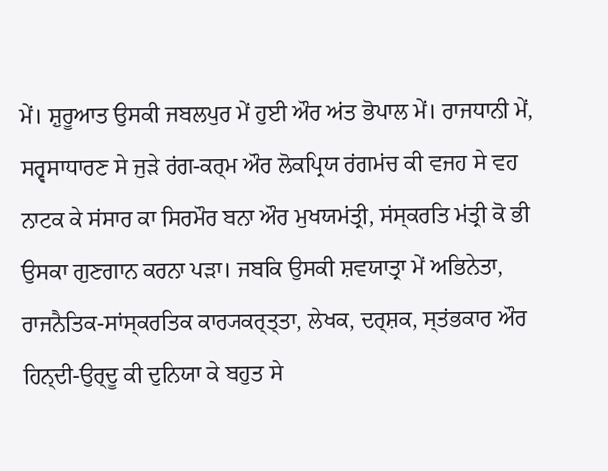ਮੇਂ। ਸ਼ੁਰੂਆਤ ਉਸਕੀ ਜਬਲਪੁਰ ਮੇਂ ਹੁਈ ਔਰ ਅਂਤ ਭੋਪਾਲ ਮੇਂ। ਰਾਜਧਾਨੀ ਮੇਂ, ਸਰ੍ਵਸਾਧਾਰਣ ਸੇ ਜੁਡ਼ੇ ਰਂਗ-ਕਰ੍ਮ ਔਰ ਲੋਕਪ੍ਰਿਯ ਰਂਗਮਂਚ ਕੀ ਵਜਹ ਸੇ ਵਹ ਨਾਟਕ ਕੇ ਸਂਸਾਰ ਕਾ ਸਿਰਮੌਰ ਬਨਾ ਔਰ ਮੁਖਯਮਂਤ੍ਰੀ, ਸਂਸ੍ਕਰਤਿ ਮਂਤ੍ਰੀ ਕੋ ਭੀ ਉਸਕਾ ਗੁਣਗਾਨ ਕਰਨਾ ਪਡ਼ਾ। ਜਬਕਿ ਉਸਕੀ ਸ਼ਵਯਾਤ੍ਰਾ ਮੇਂ ਅਭਿਨੇਤਾ, ਰਾਜਨੈਤਿਕ-ਸਾਂਸ੍ਕਰਤਿਕ ਕਾਰ੍ਯਕਰ੍ਤ੍ਤਾ, ਲੇਖਕ, ਦਰ੍ਸ਼ਕ, ਸ੍ਤਂਭਕਾਰ ਔਰ ਹਿਨ੍ਦੀ-ਉਰ੍ਦੂ ਕੀ ਦੁਨਿਯਾ ਕੇ ਬਹੁਤ ਸੇ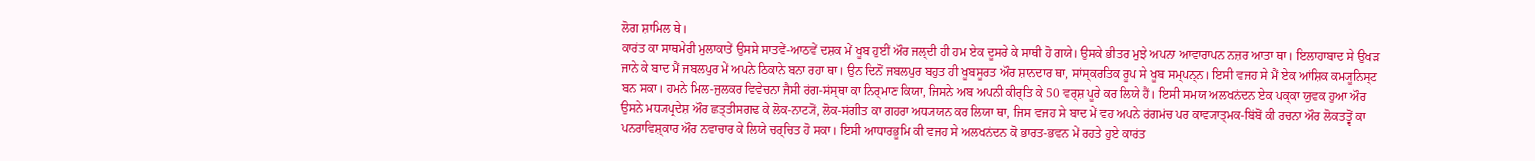ਲੋਗ ਸ਼ਾਮਿਲ ਥੇ।
ਕਾਰਂਤ ਕਾ ਸਾਥਮੇਰੀ ਮੁਲਾਕਾਤੇਂ ਉਸਸੇ ਸਾਤਵੇਂ-ਆਠਵੇਂ ਦਸ਼ਕ ਮੇਂ ਖੂਬ ਹੁਈਂ ਔਰ ਜਲ੍ਦੀ ਹੀ ਹਮ ਏਕ ਦੂਸਰੇ ਕੇ ਸਾਥੀ ਹੋ ਗਯੇ। ਉਸਕੇ ਭੀਤਰ ਮੁਝੇ ਅਪਨਾ ਆਵਾਰਾਪਨ ਨਜ਼ਰ ਆਤਾ ਥਾ। ਇਲਾਹਾਬਾਦ ਸੇ ਉਖਡ਼ ਜਾਨੇ ਕੇ ਬਾਦ ਮੈਂ ਜਬਲਪੁਰ ਮੇਂ ਅਪਨੇ ਠਿਕਾਨੇ ਬਨਾ ਰਹਾ ਥਾ। ਉਨ ਦਿਨੋਂ ਜਬਲਪੁਰ ਬਹੁਤ ਹੀ ਖੂਬਸੂਰਤ ਔਰ ਸ਼ਾਨਦਾਰ ਥਾ, ਸਾਂਸ੍ਕਰਤਿਕ ਰੂਪ ਸੇ ਖੂਬ ਸਮ੍ਪਨ੍ਨ। ਇਸੀ ਵਜਹ ਸੇ ਮੈਂ ਏਕ ਆਂਸ਼ਿਕ ਕਮ੍ਯੂਨਿਸ੍ਟ ਬਨ ਸਕਾ। ਹਮਨੇ ਮਿਲ-ਜੁਲਕਰ ਵਿਵੇਚਨਾ ਜੈਸੀ ਰਂਗ-ਸਂਸ੍ਥਾ ਕਾ ਨਿਰ੍ਮਾਣ ਕਿਯਾ, ਜਿਸਨੇ ਅਬ ਅਪਨੀ ਕੀਰ੍ਤਿ ਕੇ 50 ਵਰ੍ਸ਼ ਪੂਰੇ ਕਰ ਲਿਯੇ ਹੈਂ। ਇਸੀ ਸਮਯ ਅਲਖਨਂਦਨ ਏਕ ਪਕ੍ਕਾ ਯੁਵਕ ਹੁਆ ਔਰ ਉਸਨੇ ਮਧ੍ਯਪ੍ਰਦੇਸ਼ ਔਰ ਛਤ੍ਤੀਸਗਢ ਕੇ ਲੋਕ-ਨਾਟ੍ਯੋਂ, ਲੋਕ-ਸਂਗੀਤ ਕਾ ਗਹਰਾ ਅਧ੍ਯਯਨ ਕਰ ਲਿਯਾ ਥਾ, ਜਿਸ ਵਜਹ ਸੇ ਬਾਦ ਮੇਂ ਵਹ ਅਪਨੇ ਰਂਗਮਂਚ ਪਰ ਕਾਵ੍ਯਾਤ੍ਮਕ-ਬਿਂਬੋਂ ਕੀ ਰਚਨਾ ਔਰ ਲੋਕਤਤ੍ਵੋਂ ਕਾ ਪਨਰਾਵਿਸ਼੍ਕਾਰ ਔਰ ਨਵਾਚਾਰ ਕੇ ਲਿਯੇ ਚਰ੍ਚਿਤ ਹੋ ਸਕਾ। ਇਸੀ ਆਧਾਰਭੂਮਿ ਕੀ ਵਜਹ ਸੇ ਅਲਖਨਂਦਨ ਕੋ ਭਾਰਤ-ਭਵਨ ਮੇਂ ਰਹਤੇ ਹੁਏ ਕਾਰਂਤ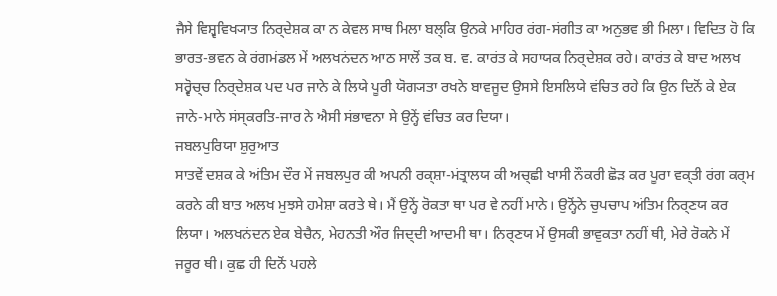ਜੈਸੇ ਵਿਸ਼੍ਵਵਿਖ੍ਯਾਤ ਨਿਰ੍ਦੇਸ਼ਕ ਕਾ ਨ ਕੇਵਲ ਸਾਥ ਮਿਲਾ ਬਲ੍ਕਿ ਉਨਕੇ ਮਾਹਿਰ ਰਂਗ-ਸਂਗੀਤ ਕਾ ਅਨੁਭਵ ਭੀ ਮਿਲਾ। ਵਿਦਿਤ ਹੋ ਕਿ ਭਾਰਤ-ਭਵਨ ਕੇ ਰਂਗਮਂਡਲ ਮੇਂ ਅਲਖਨਂਦਨ ਆਠ ਸਾਲੋਂ ਤਕ ਬ. ਵ. ਕਾਰਂਤ ਕੇ ਸਹਾਯਕ ਨਿਰ੍ਦੇਸ਼ਕ ਰਹੇ। ਕਾਰਂਤ ਕੇ ਬਾਦ ਅਲਖ ਸਰ੍ਵੋਚ੍ਚ ਨਿਰ੍ਦੇਸ਼ਕ ਪਦ ਪਰ ਜਾਨੇ ਕੇ ਲਿਯੇ ਪੂਰੀ ਯੋਗ੍ਯਤਾ ਰਖਨੇ ਬਾਵਜੂਦ ਉਸਸੇ ਇਸਲਿਯੇ ਵਂਚਿਤ ਰਹੇ ਕਿ ਉਨ ਦਿਨੋਂ ਕੇ ਏਕ ਜਾਨੇ-ਮਾਨੇ ਸਂਸ੍ਕਰਤਿ-ਜਾਰ ਨੇ ਐਸੀ ਸਂਭਾਵਨਾ ਸੇ ਉਨ੍ਹੇਂ ਵਂਚਿਤ ਕਰ ਦਿਯਾ।
ਜਬਲਪੁਰਿਯਾ ਸ਼ੁਰੁਆਤ
ਸਾਤਵੇਂ ਦਸ਼ਕ ਕੇ ਅਂਤਿਮ ਦੌਰ ਮੇਂ ਜਬਲਪੁਰ ਕੀ ਅਪਨੀ ਰਕ੍ਸ਼ਾ-ਮਂਤ੍ਰਾਲਯ ਕੀ ਅਚ੍ਛੀ ਖਾਸੀ ਨੌਕਰੀ ਛੋਡ਼ ਕਰ ਪੂਰਾ ਵਕ੍ਤੀ ਰਂਗ ਕਰ੍ਮ ਕਰਨੇ ਕੀ ਬਾਤ ਅਲਖ ਮੁਝਸੇ ਹਮੇਸ਼ਾ ਕਰਤੇ ਥੇ। ਮੈਂ ਉਨ੍ਹੇਂ ਰੋਕਤਾ ਥਾ ਪਰ ਵੇ ਨਹੀਂ ਮਾਨੇ। ਉਨ੍ਹੋਂਨੇ ਚੁਪਚਾਪ ਅਂਤਿਮ ਨਿਰ੍ਣਯ ਕਰ ਲਿਯਾ। ਅਲਖਨਂਦਨ ਏਕ ਬੇਚੈਨ, ਮੇਹਨਤੀ ਔਰ ਜਿਦ੍ਦੀ ਆਦਮੀ ਥਾ। ਨਿਰ੍ਣਯ ਮੇਂ ਉਸਕੀ ਭਾਵੁਕਤਾ ਨਹੀਂ ਥੀ, ਮੇਰੇ ਰੋਕਨੇ ਮੇਂ ਜਰੂਰ ਥੀ। ਕੁਛ ਹੀ ਦਿਨੋਂ ਪਹਲੇ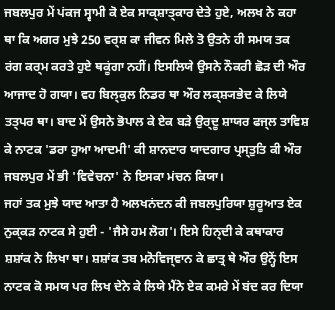ਜਬਲਪੁਰ ਮੇਂ ਪਂਕਜ ਸ੍ਵਾਮੀ ਕੋ ਏਕ ਸਾਕ੍ਸ਼ਾਤ੍ਕਾਰ ਦੇਤੇ ਹੁਏ, ਅਲਖ ਨੇ ਕਹਾ ਥਾ ਕਿ ਅਗਰ ਮੁਝੇ 250 ਵਰ੍ਸ਼ ਕਾ ਜੀਵਨ ਮਿਲੇ ਤੋ ਉਤਨੇ ਹੀ ਸਮਯ ਤਕ ਰਂਗ ਕਰ੍ਮ ਕਰਤੇ ਹੁਏ ਥਕੂਂਗਾ ਨਹੀਂ। ਇਸਲਿਯੇ ਉਸਨੇ ਨੌਕਰੀ ਛੋਡ਼ ਦੀ ਔਰ ਆਜਾਦ ਹੋ ਗਯਾ। ਵਹ ਬਿਲ੍ਕੁਲ ਨਿਡਰ ਥਾ ਔਰ ਲਕ੍ਸ਼੍ਯਭੇਦ ਕੇ ਲਿਯੇ ਤਤ੍ਪਰ ਥਾ। ਬਾਦ ਮੇਂ ਉਸਨੇ ਭੋਪਾਲ ਕੇ ਏਕ ਬਡ਼ੇ ਉਰ੍ਦੂ ਸ਼ਾਯਰ ਫਜ੍ਲ ਤਾਵਿਸ਼ ਕੇ ਨਾਟਕ 'ਡਰਾ ਹੁਆ ਆਦਮੀ' ਕੀ ਸ਼ਾਨਦਾਰ ਯਾਦਗਾਰ ਪ੍ਰਸ੍ਤੁਤਿ ਕੀ ਔਰ ਜਬਲਪੁਰ ਮੇਂ ਭੀ 'ਵਿਵੇਚਨਾ' ਨੇ ਇਸਕਾ ਮਂਚਨ ਕਿਯਾ।
ਜਹਾਂ ਤਕ ਮੁਝੇ ਯਾਦ ਆਤਾ ਹੈ ਅਲਖਨਂਦਨ ਕੀ ਜਬਲਪੁਰਿਯਾ ਸ਼ੁਰੂਆਤ ਏਕ ਨੁਕ੍ਕਡ਼ ਨਾਟਕ ਸੇ ਹੁਈ - 'ਜੈਸੇ ਹਮ ਲੋਗ'। ਇਸੇ ਹਿਨ੍ਦੀ ਕੇ ਕਥਾਕਾਰ ਸ਼ਸ਼ਾਂਕ ਨੇ ਲਿਖਾ ਥਾ। ਸ਼ਸ਼ਾਂਕ ਤਬ ਮਨੋਵਿਜ੍ਞਾਨ ਕੇ ਛਾਤ੍ਰ ਥੇ ਔਰ ਉਨ੍ਹੇਂ ਇਸ ਨਾਟਕ ਕੋ ਸਮਯ ਪਰ ਲਿਖ ਦੇਨੇ ਕੇ ਲਿਯੇ ਮੈਂਨੇ ਏਕ ਕਮਰੇ ਮੇਂ ਬਂਦ ਕਰ ਦਿਯਾ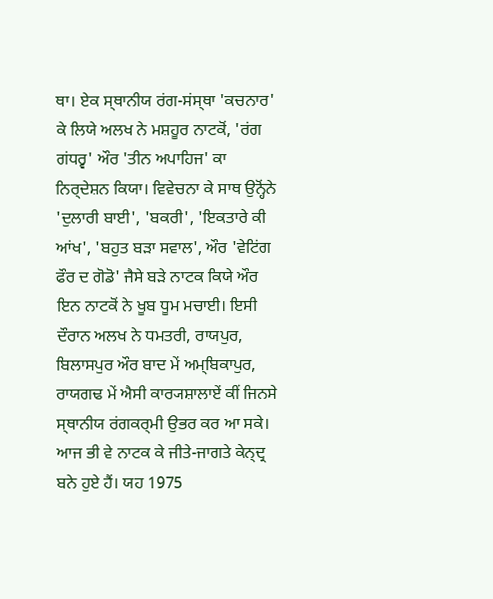ਥਾ। ਏਕ ਸ੍ਥਾਨੀਯ ਰਂਗ-ਸਂਸ੍ਥਾ 'ਕਚਨਾਰ' ਕੇ ਲਿਯੇ ਅਲਖ ਨੇ ਮਸ਼ਹੂਰ ਨਾਟਕੋਂ, 'ਰਂਗ ਗਂਧਰ੍ਵ' ਔਰ 'ਤੀਨ ਅਪਾਹਿਜ' ਕਾ ਨਿਰ੍ਦੇਸ਼ਨ ਕਿਯਾ। ਵਿਵੇਚਨਾ ਕੇ ਸਾਥ ਉਨ੍ਹੋਂਨੇ 'ਦੁਲਾਰੀ ਬਾਈ', 'ਬਕਰੀ', 'ਇਕਤਾਰੇ ਕੀ ਆਂਖ', 'ਬਹੁਤ ਬਡ਼ਾ ਸਵਾਲ', ਔਰ 'ਵੇਟਿਂਗ ਫੌਰ ਦ ਗੋਡੋ' ਜੈਸੇ ਬਡ਼ੇ ਨਾਟਕ ਕਿਯੇ ਔਰ ਇਨ ਨਾਟਕੋਂ ਨੇ ਖੂਬ ਧੂਮ ਮਚਾਈ। ਇਸੀ ਦੌਰਾਨ ਅਲਖ ਨੇ ਧਮਤਰੀ, ਰਾਯਪੁਰ, ਬਿਲਾਸਪੁਰ ਔਰ ਬਾਦ ਮੇਂ ਅਮ੍ਬਿਕਾਪੁਰ, ਰਾਯਗਢ ਮੇਂ ਐਸੀ ਕਾਰ੍ਯਸ਼ਾਲਾਏਂ ਕੀਂ ਜਿਨਸੇ ਸ੍ਥਾਨੀਯ ਰਂਗਕਰ੍ਮੀ ਉਭਰ ਕਰ ਆ ਸਕੇ। ਆਜ ਭੀ ਵੇ ਨਾਟਕ ਕੇ ਜੀਤੇ-ਜਾਗਤੇ ਕੇਨ੍ਦ੍ਰ ਬਨੇ ਹੁਏ ਹੈਂ। ਯਹ 1975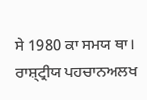ਸੇ 1980 ਕਾ ਸਮਯ ਥਾ।
ਰਾਸ਼੍ਟ੍ਰੀਯ ਪਹਚਾਨਅਲਖ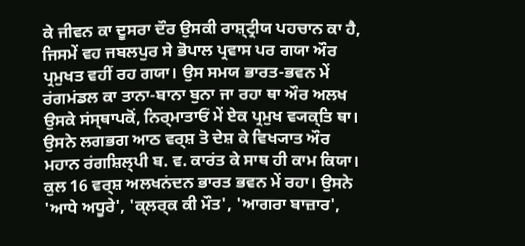ਕੇ ਜੀਵਨ ਕਾ ਦੂਸਰਾ ਦੌਰ ਉਸਕੀ ਰਾਸ਼੍ਟ੍ਰੀਯ ਪਹਚਾਨ ਕਾ ਹੈ, ਜਿਸਮੇਂ ਵਹ ਜਬਲਪੁਰ ਸੇ ਭੋਪਾਲ ਪ੍ਰਵਾਸ ਪਰ ਗਯਾ ਔਰ ਪ੍ਰਮੁਖਤ ਵਹੀਂ ਰਹ ਗਯਾ। ਉਸ ਸਮਯ ਭਾਰਤ-ਭਵਨ ਮੇਂ ਰਂਗਮਂਡਲ ਕਾ ਤਾਨਾ-ਬਾਨਾ ਬੁਨਾ ਜਾ ਰਹਾ ਥਾ ਔਰ ਅਲਖ ਉਸਕੇ ਸਂਸ੍ਥਾਪਕੋਂ, ਨਿਰ੍ਮਾਤਾਓਂ ਮੇਂ ਏਕ ਪ੍ਰਮੁਖ ਵ੍ਯਕ੍ਤਿ ਥਾ। ਉਸਨੇ ਲਗਭਗ ਆਠ ਵਰ੍ਸ਼ ਤੋ ਦੇਸ਼ ਕੇ ਵਿਖ੍ਯਾਤ ਔਰ ਮਹਾਨ ਰਂਗਸ਼ਿਲ੍ਪੀ ਬ. ਵ. ਕਾਰਂਤ ਕੇ ਸਾਥ ਹੀ ਕਾਮ ਕਿਯਾ। ਕੁਲ 16 ਵਰ੍ਸ਼ ਅਲਖਨਂਦਨ ਭਾਰਤ ਭਵਨ ਮੇਂ ਰਹਾ। ਉਸਨੇ 'ਆਧੇ ਅਧੂਰੇ', 'ਕ੍ਲਰ੍ਕ ਕੀ ਮੌਤ', 'ਆਗਰਾ ਬਾਜ਼ਾਰ',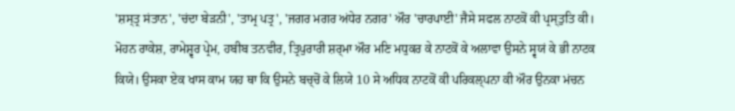'ਸ਼ਸ੍ਤ੍ਰ ਸਂਤਾਨ', 'ਚਂਦਾ ਬੇਡ਼ਨੀ', 'ਤਾਮ੍ਰ ਪਤ੍ਰ', 'ਜਗਰ ਮਗਰ ਅਂਧੇਰ ਨਗਰ' ਔਰ 'ਚਾਰਪਾਈ' ਜੈਸੇ ਸਫਲ ਨਾਟਕੋਂ ਕੀ ਪ੍ਰਸ੍ਤੁਤਿ ਕੀ। ਮੋਹਨ ਰਾਕੇਸ਼, ਰਾਮੇਸ਼੍ਵਰ ਪ੍ਰੇਮ, ਹਬੀਬ ਤਨਵੀਰ, ਤ੍ਰਿਪੁਰਾਰੀ ਸ਼ਰ੍ਮਾ ਔਰ ਮਣਿ ਮਧੁਕਰ ਕੇ ਨਾਟਕੋਂ ਕੇ ਅਲਾਵਾ ਉਸਨੇ ਸ੍ਵਯਂ ਕੇ ਭੀ ਨਾਟਕ ਕਿਯੇ। ਉਸਕਾ ਏਕ ਖਾਸ ਕਾਮ ਯਹ ਥਾ ਕਿ ਉਸਨੇ ਬਚ੍ਚੋਂ ਕੇ ਲਿਯੇ 10 ਸੇ ਅਧਿਕ ਨਾਟਕੋਂ ਕੀ ਪਰਿਕਲ੍ਪਨਾ ਕੀ ਔਰ ਉਨਕਾ ਮਂਚਨ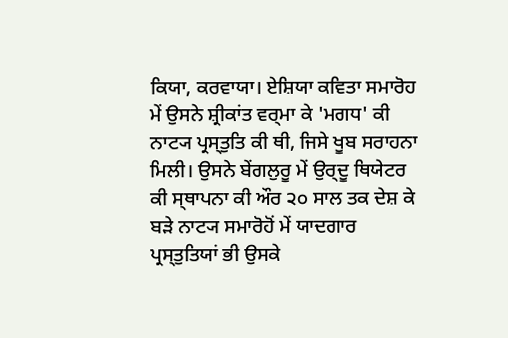ਕਿਯਾ, ਕਰਵਾਯਾ। ਏਸ਼ਿਯਾ ਕਵਿਤਾ ਸਮਾਰੋਹ ਮੇਂ ਉਸਨੇ ਸ਼੍ਰੀਕਾਂਤ ਵਰ੍ਮਾ ਕੇ 'ਮਗਧ' ਕੀ ਨਾਟ੍ਯ ਪ੍ਰਸ੍ਤੁਤਿ ਕੀ ਥੀ, ਜਿਸੇ ਖੂਬ ਸਰਾਹਨਾ ਮਿਲੀ। ਉਸਨੇ ਬੇਂਗਲੁਰੂ ਮੇਂ ਉਰ੍ਦੂ ਥਿਯੇਟਰ ਕੀ ਸ੍ਥਾਪਨਾ ਕੀ ਔਰ ੨੦ ਸਾਲ ਤਕ ਦੇਸ਼ ਕੇ ਬਡ਼ੇ ਨਾਟ੍ਯ ਸਮਾਰੋਹੋਂ ਮੇਂ ਯਾਦਗਾਰ ਪ੍ਰਸ੍ਤੁਤਿਯਾਂ ਭੀ ਉਸਕੇ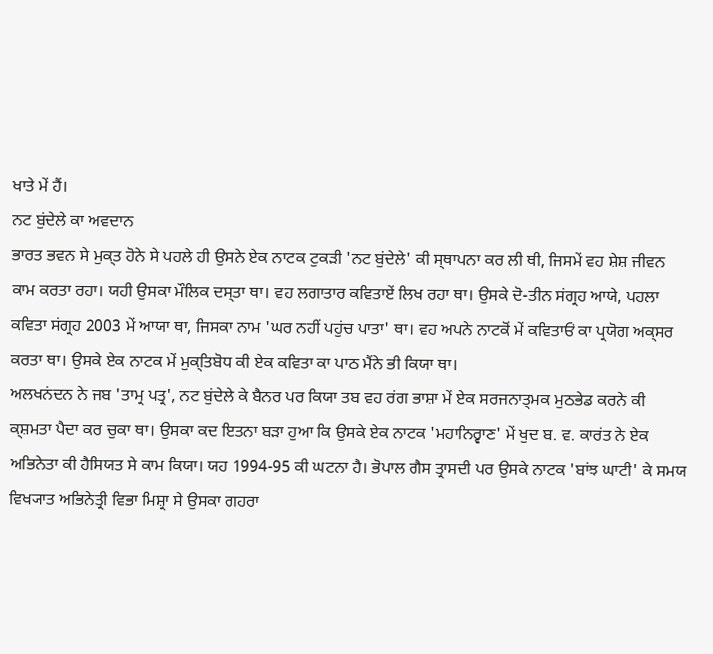ਖਾਤੇ ਮੇਂ ਹੈਂ।
ਨਟ ਬੁਂਦੇਲੇ ਕਾ ਅਵਦਾਨ
ਭਾਰਤ ਭਵਨ ਸੇ ਮੁਕ੍ਤ ਹੋਨੇ ਸੇ ਪਹਲੇ ਹੀ ਉਸਨੇ ਏਕ ਨਾਟਕ ਟੁਕਡ਼ੀ 'ਨਟ ਬੁਂਦੇਲੇ' ਕੀ ਸ੍ਥਾਪਨਾ ਕਰ ਲੀ ਥੀ, ਜਿਸਮੇਂ ਵਹ ਸ਼ੇਸ਼ ਜੀਵਨ ਕਾਮ ਕਰਤਾ ਰਹਾ। ਯਹੀ ਉਸਕਾ ਮੌਲਿਕ ਦਸ੍ਤਾ ਥਾ। ਵਹ ਲਗਾਤਾਰ ਕਵਿਤਾਏਂ ਲਿਖ ਰਹਾ ਥਾ। ਉਸਕੇ ਦੋ-ਤੀਨ ਸਂਗ੍ਰਹ ਆਯੇ, ਪਹਲਾ ਕਵਿਤਾ ਸਂਗ੍ਰਹ 2003 ਮੇਂ ਆਯਾ ਥਾ, ਜਿਸਕਾ ਨਾਮ 'ਘਰ ਨਹੀਂ ਪਹੁਂਚ ਪਾਤਾ' ਥਾ। ਵਹ ਅਪਨੇ ਨਾਟਕੋਂ ਮੇਂ ਕਵਿਤਾਓਂ ਕਾ ਪ੍ਰਯੋਗ ਅਕ੍ਸਰ ਕਰਤਾ ਥਾ। ਉਸਕੇ ਏਕ ਨਾਟਕ ਮੇਂ ਮੁਕ੍ਤਿਬੋਧ ਕੀ ਏਕ ਕਵਿਤਾ ਕਾ ਪਾਠ ਮੈਂਨੇ ਭੀ ਕਿਯਾ ਥਾ।
ਅਲਖਨਂਦਨ ਨੇ ਜਬ 'ਤਾਮ੍ਰ ਪਤ੍ਰ', ਨਟ ਬੁਂਦੇਲੇ ਕੇ ਬੈਨਰ ਪਰ ਕਿਯਾ ਤਬ ਵਹ ਰਂਗ ਭਾਸ਼ਾ ਮੇਂ ਏਕ ਸਰਜਨਾਤ੍ਮਕ ਮੁਠਭੇਡ ਕਰਨੇ ਕੀ ਕ੍ਸ਼ਮਤਾ ਪੈਦਾ ਕਰ ਚੁਕਾ ਥਾ। ਉਸਕਾ ਕਦ ਇਤਨਾ ਬਡ਼ਾ ਹੁਆ ਕਿ ਉਸਕੇ ਏਕ ਨਾਟਕ 'ਮਹਾਨਿਰ੍ਵਾਣ' ਮੇਂ ਖੁਦ ਬ. ਵ. ਕਾਰਂਤ ਨੇ ਏਕ ਅਭਿਨੇਤਾ ਕੀ ਹੈਸਿਯਤ ਸੇ ਕਾਮ ਕਿਯਾ। ਯਹ 1994-95 ਕੀ ਘਟਨਾ ਹੈ। ਭੋਪਾਲ ਗੈਸ ਤ੍ਰਾਸਦੀ ਪਰ ਉਸਕੇ ਨਾਟਕ 'ਬਾਂਝ ਘਾਟੀ' ਕੇ ਸਮਯ ਵਿਖ੍ਯਾਤ ਅਭਿਨੇਤ੍ਰੀ ਵਿਭਾ ਮਿਸ਼੍ਰਾ ਸੇ ਉਸਕਾ ਗਹਰਾ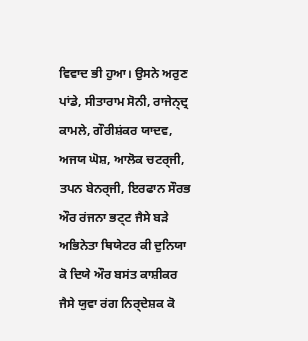ਵਿਵਾਦ ਭੀ ਹੁਆ। ਉਸਨੇ ਅਰੁਣ ਪਾਂਡੇ, ਸੀਤਾਰਾਮ ਸੋਨੀ, ਰਾਜੇਨ੍ਦ੍ਰ ਕਾਮਲੇ, ਗੌਰੀਸ਼ਂਕਰ ਯਾਦਵ, ਅਜਯ ਘੋਸ਼, ਆਲੋਕ ਚਟਰ੍ਜੀ, ਤਪਨ ਬੇਨਰ੍ਜੀ, ਇਰਫਾਨ ਸੌਰਭ ਔਰ ਰਂਜਨਾ ਭਟ੍ਟ ਜੈਸੇ ਬਡ਼ੇ ਅਭਿਨੇਤਾ ਥਿਯੇਟਰ ਕੀ ਦੁਨਿਯਾ ਕੋ ਦਿਯੇ ਔਰ ਬਸਂਤ ਕਾਸ਼ੀਕਰ ਜੈਸੇ ਯੁਵਾ ਰਂਗ ਨਿਰ੍ਦੇਸ਼ਕ ਕੋ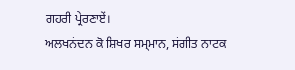ਗਹਰੀ ਪ੍ਰੇਰਣਾਏਂ।
ਅਲਖਨਂਦਨ ਕੋ ਸ਼ਿਖਰ ਸਮ੍ਮਾਨ, ਸਂਗੀਤ ਨਾਟਕ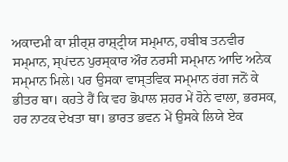ਅਕਾਦਮੀ ਕਾ ਸ਼ੀਰ੍ਸ਼ ਰਾਸ਼੍ਟ੍ਰੀਯ ਸਮ੍ਮਾਨ, ਹਬੀਬ ਤਨਵੀਰ ਸਮ੍ਮਾਨ, ਸ੍ਪਂਦਨ ਪੁਰਸ੍ਕਾਰ ਔਰ ਨਰਸੀ ਸਮ੍ਮਾਨ ਆਦਿ ਅਨੇਕ ਸਮ੍ਮਾਨ ਮਿਲੇ। ਪਰ ਉਸਕਾ ਵਾਸ੍ਤਵਿਕ ਸਮ੍ਮਾਨ ਰਂਗ ਜਨੋਂ ਕੇ ਭੀਤਰ ਥਾ। ਕਹਤੇ ਹੈਂ ਕਿ ਵਹ ਭੋਪਾਲ ਸ਼ਹਰ ਮੇਂ ਹੋਨੇ ਵਾਲਾ, ਭਰਸਕ, ਹਰ ਨਾਟਕ ਦੇਖਤਾ ਥਾ। ਭਾਰਤ ਭਵਨ ਮੇਂ ਉਸਕੇ ਲਿਯੇ ਏਕ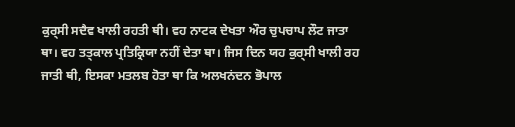ਕੁਰ੍ਸੀ ਸਦੈਵ ਖਾਲੀ ਰਹਤੀ ਥੀ। ਵਹ ਨਾਟਕ ਦੇਖਤਾ ਔਰ ਚੁਪਚਾਪ ਲੌਟ ਜਾਤਾ ਥਾ। ਵਹ ਤਤ੍ਕਾਲ ਪ੍ਰਤਿਕ੍ਰਿਯਾ ਨਹੀਂ ਦੇਤਾ ਥਾ। ਜਿਸ ਦਿਨ ਯਹ ਕੁਰ੍ਸੀ ਖਾਲੀ ਰਹ ਜਾਤੀ ਥੀ, ਇਸਕਾ ਮਤਲਬ ਹੋਤਾ ਥਾ ਕਿ ਅਲਖਨਂਦਨ ਭੋਪਾਲ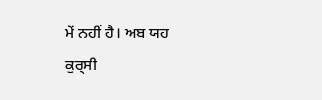ਮੇਂ ਨਹੀਂ ਹੈ। ਅਬ ਯਹ ਕੁਰ੍ਸੀ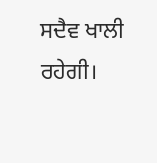ਸਦੈਵ ਖਾਲੀ ਰਹੇਗੀ।